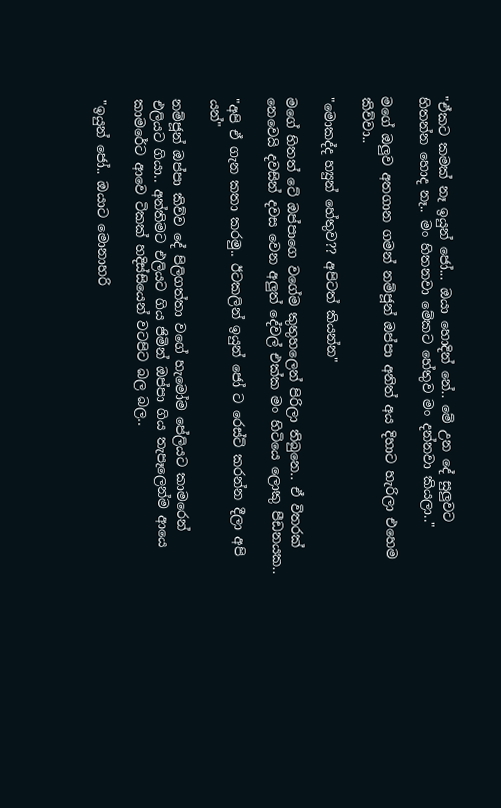"ඒකට කමක් නෑ ඉයුන් ජෝ... ඔයා හොදින් නේ.. මේ උන දේ සුලුවට හිතන්න හොද නෑ.. මං හිතනවා මේකට හේතුව මං දන්නවා කියලා.."

මගේ ඔලුව අතගාන ගමන් නම්ජූන් ඔප්පා අනිත් අය දිහාට හැරිලා එහෙම කිව්වා..

"මොකද්ද හ්‍යුන් හේතුව?? අපිටත් කියන්න"

මගේ හිතත් ටේ ඔප්පාගෙ වගේම කුතුහලෙන් පිරිලා තිබුනෙ.. ඒ විතරක් නෙවෙයි දවසින් දවස වෙන අලුත් දේවල් එක්ක මං හිටියෙ ලොකු පීඩනයක..

"අපි ඒ ගැන කතා කරමු.. ඊටකලින් ඉයුන් ජෝ ට රෙස්ට් කරන්න දීලා අපි යන්"

නම්ජූන් ඔප්පා කිව්ව දේ පිලිගත්තා වගේ හැමෝම පේලියට කාමරෙන් එලියට ගියා.. අන්තිමට එලියට ගිය ජිමින් ඔප්පා ගිය තැපෑලෙන්ම ආයෙ කාමරේට ආවෙ ටිකක් හදිස්සියෙන් වටපිට බල බල..

"ඉයුන් ජෝ.. ඔයාට මොනාහරි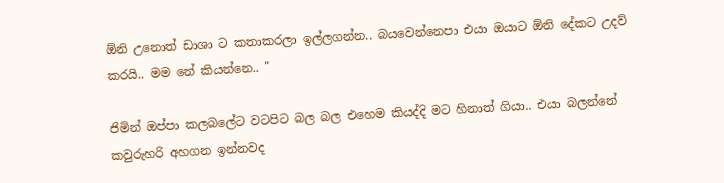ඕනි උනොත් ඩාශා ට කතාකරලා ඉල්ලගන්න.. බයවෙන්නෙපා එයා ඔයාට ඕනි දේකට උදව් කරයි.. මම නේ කියන්නෙ.. "

ජිමින් ඔප්පා කලබලේට වටපිට බල බල එහෙම කියද්දි මට හිනාත් ගියා.. එයා බලන්නේ කවුරුහරි අහගන ඉන්නවද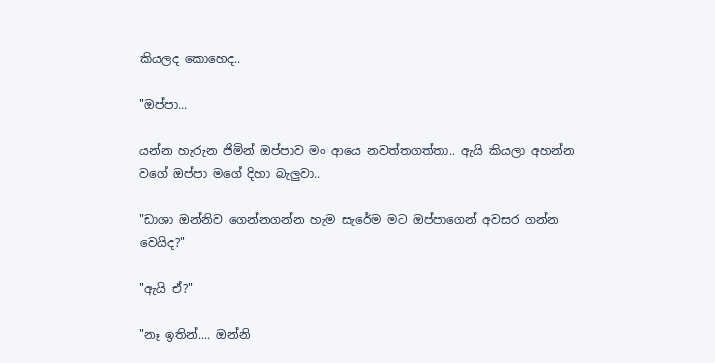කියලද කොහෙද..

"ඔප්පා...

යන්න හැරුන ජිමින් ඔප්පාව මං ආයෙ නවත්තගත්තා.. ඇයි කියලා අහන්න වගේ ඔප්පා මගේ දිහා බැලුවා..

"ඩාශා ඔන්නිව ගෙන්නගන්න හැම සැරේම මට ඔප්පාගෙන් අවසර ගන්න වෙයිද?"

"ඇයි ඒ?"

"නෑ ඉතින්.... ඔන්නි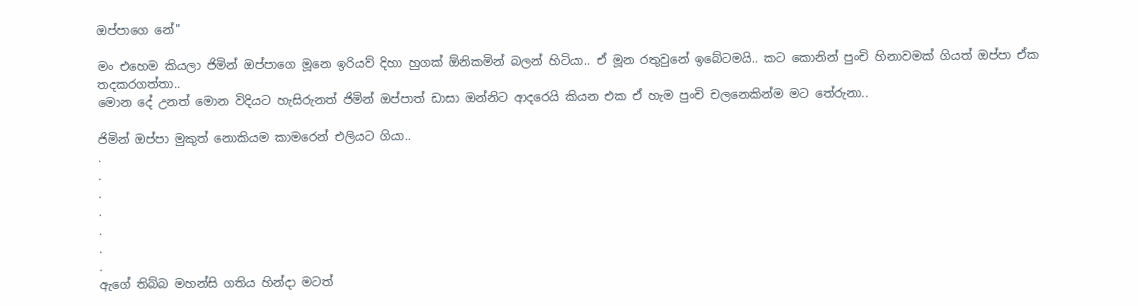ඔප්පාගෙ නේ"

මං එහෙම කියලා ජිමින් ඔප්පාගෙ මූනෙ ඉරියව් දිහා හුගක් ඕනිකමින් බලන් හිටියා.. ඒ මූන රතුවුනේ ඉබේටමයි.. කට කොනින් පුංචි හිනාවමක් ගියත් ඔප්පා ඒක තදකරගත්තා..
මොන දේ උනත් මොන විදියට හැසිරුනත් ජිමින් ඔප්පාත් ඩාසා ඔන්නිට ආදරෙයි කියන එක ඒ හැම පුංචි චලනෙකින්ම මට තේරුනා..

ජිමින් ඔප්පා මුකුත් නොකියම කාමරෙන් එලියට ගියා..
.
.
.
.
.
.
.
ඇගේ තිබ්බ මහන්සි ගතිය හින්දා මටත්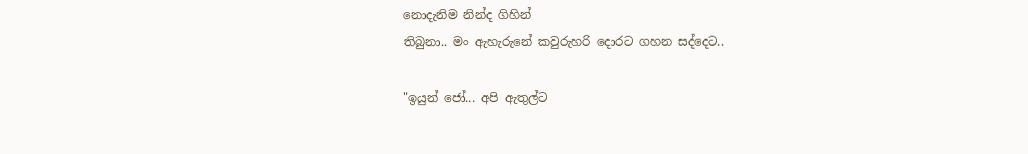නොදැනිම නින්ද ගිහින්
තිබුනා.. මං ඇහැරුනේ කවුරුහරි දොරට ගහන සද්දෙට..

"ඉයුන් ජෝ... අපි ඇතුල්ට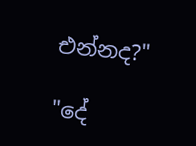එන්නද?"

"දේ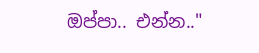ඔප්පා.. එන්න.."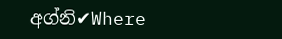අග්නි✔Where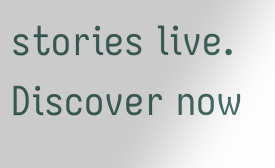stories live. Discover now